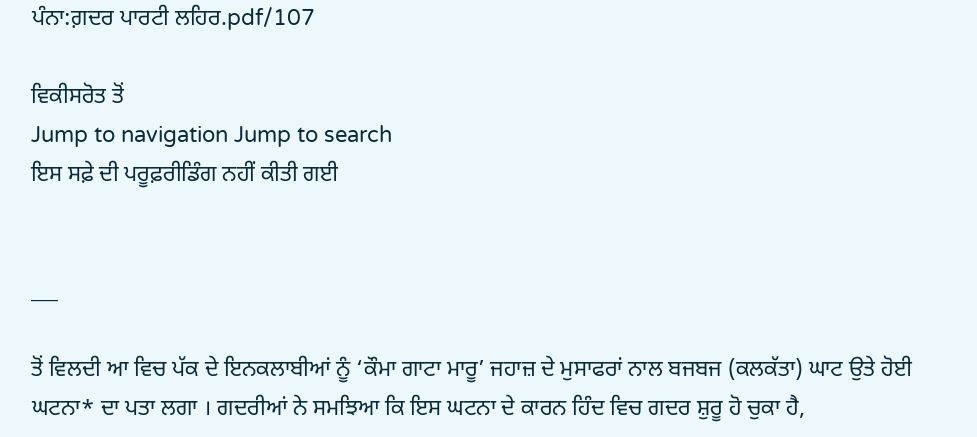ਪੰਨਾ:ਗ਼ਦਰ ਪਾਰਟੀ ਲਹਿਰ.pdf/107

ਵਿਕੀਸਰੋਤ ਤੋਂ
Jump to navigation Jump to search
ਇਸ ਸਫ਼ੇ ਦੀ ਪਰੂਫ਼ਰੀਡਿੰਗ ਨਹੀਂ ਕੀਤੀ ਗਈ


___

ਤੋਂ ਵਿਲਦੀ ਆ ਵਿਚ ਪੱਕ ਦੇ ਇਨਕਲਾਬੀਆਂ ਨੂੰ ‘ਕੌਮਾ ਗਾਟਾ ਮਾਰੂ’ ਜਹਾਜ਼ ਦੇ ਮੁਸਾਫਰਾਂ ਨਾਲ ਬਜਬਜ (ਕਲਕੱਤਾ) ਘਾਟ ਉਤੇ ਹੋਈ ਘਟਨਾ* ਦਾ ਪਤਾ ਲਗਾ । ਗਦਰੀਆਂ ਨੇ ਸਮਝਿਆ ਕਿ ਇਸ ਘਟਨਾ ਦੇ ਕਾਰਨ ਹਿੰਦ ਵਿਚ ਗਦਰ ਸ਼ੁਰੂ ਹੋ ਚੁਕਾ ਹੈ,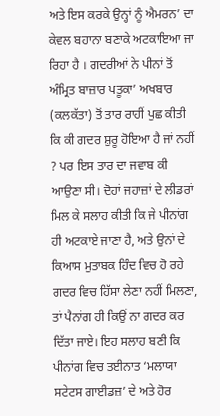ਅਤੇ ਇਸ ਕਰਕੇ ਉਨ੍ਹਾਂ ਨੂੰ ਐਮਰਨ’ ਦਾ ਕੇਵਲ ਬਹਾਨਾ ਬਣਾਕੇ ਅਟਕਾਇਆ ਜਾ ਰਿਹਾ ਹੈ । ਗਦਰੀਆਂ ਨੇ ਪੀਨਾਂ ਤੋਂ ਅੰਮ੍ਰਿਤ ਬਾਜ਼ਾਰ ਪਤੂਕਾ’ ਅਖਬਾਰ (ਕਲਕੱਤਾ) ਤੋਂ ਤਾਰ ਰਾਹੀਂ ਪੁਛ ਕੀਤੀ ਕਿ ਕੀ ਗਦਰ ਸ਼ੁਰੂ ਹੋਇਆ ਹੈ ਜਾਂ ਨਹੀਂ ? ਪਰ ਇਸ ਤਾਰ ਦਾ ਜਵਾਬ ਕੀ ਆਉਣਾ ਸੀ। ਦੋਹਾਂ ਜਹਾਜ਼ਾਂ ਦੇ ਲੀਡਰਾਂ ਮਿਲ ਕੇ ਸਲਾਹ ਕੀਤੀ ਕਿ ਜੇ ਪੀਨਾਂਗ ਹੀ ਅਟਕਾਏ ਜਾਣਾ ਹੈ, ਅਤੇ ਉਨਾਂ ਦੇ ਕਿਆਸ ਮੁਤਾਬਕ ਹਿੰਦ ਵਿਚ ਹੋ ਰਹੇ ਗਦਰ ਵਿਚ ਹਿੱਸਾ ਲੇਣਾ ਨਹੀਂ ਮਿਲਣਾ, ਤਾਂ ਪੈਨਾਂਗ ਹੀ ਕਿਉਂ ਨਾ ਗਦਰ ਕਰ ਦਿੱਤਾ ਜਾਏ। ਇਹ ਸਲਾਹ ਬਣੀ ਕਿ ਪੀਨਾਂਗ ਵਿਚ ਤਈਨਾਤ ‘ਮਲਾਯਾ ਸਟੇਟਸ ਗਾਈਡਜ਼’ ਦੇ ਅਤੇ ਹੋਰ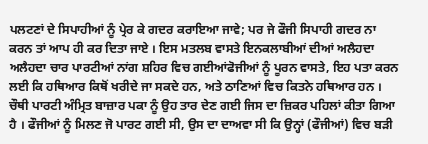ਪਲਟਣਾਂ ਦੇ ਸਿਪਾਹੀਆਂ ਨੂੰ ਪ੍ਰੇਰ ਕੇ ਗਦਰ ਕਰਾਇਆ ਜਾਵੇ; ਪਰ ਜੇ ਫੌਜੀ ਸਿਪਾਹੀ ਗਦਰ ਨਾ ਕਰਨ ਤਾਂ ਆਪ ਹੀ ਕਰ ਦਿਤਾ ਜਾਏ । ਇਸ ਮਤਲਬ ਵਾਸਤੇ ਇਨਕਲਾਬੀਆਂ ਦੀਆਂ ਅਲੈਹਦਾ ਅਲੈਹਦਾ ਚਾਰ ਪਾਰਟੀਆਂ ਨਾਂਗ ਸ਼ਹਿਰ ਵਿਚ ਗਈਆਂਫੋਜੀਆਂ ਨੂੰ ਪੂਰਨ ਵਾਸਤੇ, ਇਹ ਪਤਾ ਕਰਨ ਲਈ ਕਿ ਹਥਿਆਰ ਕਿਥੋਂ ਖਰੀਦੇ ਜਾ ਸਕਦੇ ਹਨ, ਅਤੇ ਠਾਣਿਆਂ ਵਿਚ ਕਿਤਨੇ ਹਥਿਆਰ ਹਨ । ਚੌਥੀ ਪਾਰਟੀ ਅੰਮ੍ਰਿਤ ਬਾਜ਼ਾਰ ਪਕਾ ਨੂੰ ਉਹ ਤਾਰ ਦੇਣ ਗਈ ਜਿਸ ਦਾ ਜ਼ਿਕਰ ਪਹਿਲਾਂ ਕੀਤਾ ਗਿਆ ਹੈ । ਫੌਜੀਆਂ ਨੂੰ ਮਿਲਣ ਜੋ ਪਾਰਟ ਗਈ ਸੀ, ਉਸ ਦਾ ਦਾਅਵਾ ਸੀ ਕਿ ਉਨ੍ਹਾਂ (ਫੌਜੀਆਂ) ਵਿਚ ਬੜੀ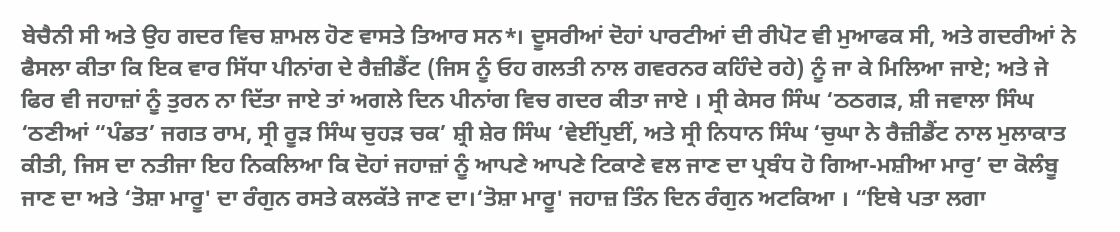ਬੇਚੈਨੀ ਸੀ ਅਤੇ ਉਹ ਗਦਰ ਵਿਚ ਸ਼ਾਮਲ ਹੋਣ ਵਾਸਤੇ ਤਿਆਰ ਸਨ*। ਦੂਸਰੀਆਂ ਦੋਹਾਂ ਪਾਰਟੀਆਂ ਦੀ ਰੀਪੋਟ ਵੀ ਮੁਆਫਕ ਸੀ, ਅਤੇ ਗਦਰੀਆਂ ਨੇ ਫੈਸਲਾ ਕੀਤਾ ਕਿ ਇਕ ਵਾਰ ਸਿੱਧਾ ਪੀਨਾਂਗ ਦੇ ਰੈਜ਼ੀਡੈਂਟ (ਜਿਸ ਨੂੰ ਓਹ ਗਲਤੀ ਨਾਲ ਗਵਰਨਰ ਕਹਿੰਦੇ ਰਹੇ) ਨੂੰ ਜਾ ਕੇ ਮਿਲਿਆ ਜਾਏ; ਅਤੇ ਜੇ ਫਿਰ ਵੀ ਜਹਾਜ਼ਾਂ ਨੂੰ ਤੁਰਨ ਨਾ ਦਿੱਤਾ ਜਾਏ ਤਾਂ ਅਗਲੇ ਦਿਨ ਪੀਨਾਂਗ ਵਿਚ ਗਦਰ ਕੀਤਾ ਜਾਏ । ਸ੍ਰੀ ਕੇਸਰ ਸਿੰਘ ‘ਠਠਗੜ, ਸ਼ੀ ਜਵਾਲਾ ਸਿੰਘ ‘ਠਣੀਆਂ “ਪੰਡਤ’ ਜਗਤ ਰਾਮ, ਸ੍ਰੀ ਰੂੜ ਸਿੰਘ ਚੁਹੜ ਚਕ’ ਸ਼੍ਰੀ ਸ਼ੇਰ ਸਿੰਘ ‘ਵੇਈਂਪੁਈਂ, ਅਤੇ ਸ੍ਰੀ ਨਿਧਾਨ ਸਿੰਘ ‘ਚੁਘਾ ਨੇ ਰੈਜ਼ੀਡੈਂਟ ਨਾਲ ਮੁਲਾਕਾਤ ਕੀਤੀ, ਜਿਸ ਦਾ ਨਤੀਜਾ ਇਹ ਨਿਕਲਿਆ ਕਿ ਦੋਹਾਂ ਜਹਾਜ਼ਾਂ ਨੂੰ ਆਪਣੇ ਆਪਣੇ ਟਿਕਾਣੇ ਵਲ ਜਾਣ ਦਾ ਪ੍ਰਬੰਧ ਹੋ ਗਿਆ-ਮਸ਼ੀਆ ਮਾਰੁ’ ਦਾ ਕੋਲੰਬੂ ਜਾਣ ਦਾ ਅਤੇ ‘ਤੋਸ਼ਾ ਮਾਰੂ' ਦਾ ਰੰਗੁਨ ਰਸਤੇ ਕਲਕੱਤੇ ਜਾਣ ਦਾ।‘ਤੋਸ਼ਾ ਮਾਰੂ' ਜਹਾਜ਼ ਤਿੰਨ ਦਿਨ ਰੰਗੁਨ ਅਟਕਿਆ । “ਇਥੇ ਪਤਾ ਲਗਾ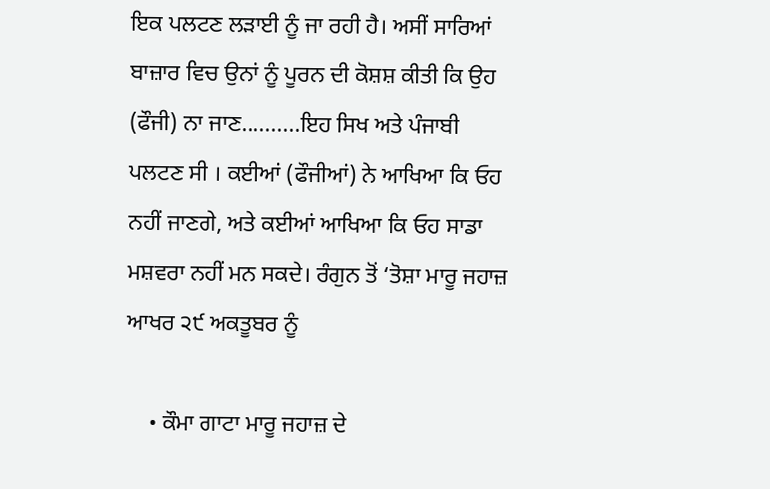ਇਕ ਪਲਟਣ ਲੜਾਈ ਨੂੰ ਜਾ ਰਹੀ ਹੈ। ਅਸੀਂ ਸਾਰਿਆਂ ਬਾਜ਼ਾਰ ਵਿਚ ਉਨਾਂ ਨੂੰ ਪੂਰਨ ਦੀ ਕੋਸ਼ਸ਼ ਕੀਤੀ ਕਿ ਉਹ (ਫੌਜੀ) ਨਾ ਜਾਣ..........ਇਹ ਸਿਖ ਅਤੇ ਪੰਜਾਬੀ ਪਲਟਣ ਸੀ । ਕਈਆਂ (ਫੌਜੀਆਂ) ਨੇ ਆਖਿਆ ਕਿ ਓਹ ਨਹੀਂ ਜਾਣਗੇ, ਅਤੇ ਕਈਆਂ ਆਖਿਆ ਕਿ ਓਹ ਸਾਡਾ ਮਸ਼ਵਰਾ ਨਹੀਂ ਮਨ ਸਕਦੇ। ਰੰਗੁਨ ਤੋਂ ‘ਤੋਸ਼ਾ ਮਾਰੂ ਜਹਾਜ਼ ਆਖਰ ੨੯ ਅਕਤੂਬਰ ਨੂੰ

    • ਕੌਮਾ ਗਾਟਾ ਮਾਰੂ ਜਹਾਜ਼ ਦੇ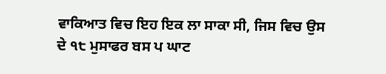ਵਾਕਿਆਤ ਵਿਚ ਇਹ ਇਕ ਲਾ ਸਾਕਾ ਸੀ, ਜਿਸ ਵਿਚ ਉਸ ਦੇ ੧੮ ਮੁਸਾਫਰ ਬਸ ਪ ਘਾਟ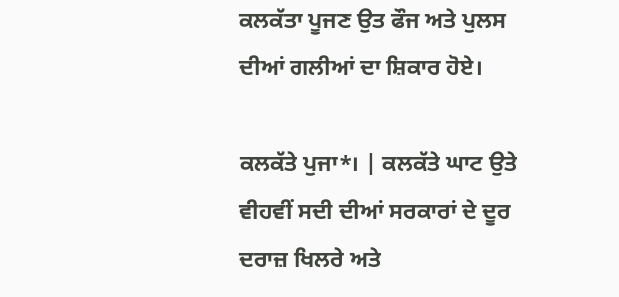ਕਲਕੱਤਾ ਪੂਜਣ ਉਤ ਫੌਜ ਅਤੇ ਪੁਲਸ ਦੀਆਂ ਗਲੀਆਂ ਦਾ ਸ਼ਿਕਾਰ ਹੋਏ।

ਕਲਕੱਤੇ ਪੁਜਾ*। | ਕਲਕੱਤੇ ਘਾਟ ਉਤੇ ਵੀਹਵੀਂ ਸਦੀ ਦੀਆਂ ਸਰਕਾਰਾਂ ਦੇ ਦੂਰ ਦਰਾਜ਼ ਖਿਲਰੇ ਅਤੇ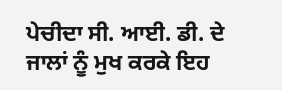ਪੇਚੀਦਾ ਸੀ. ਆਈ. ਡੀ. ਦੇ ਜਾਲਾਂ ਨੂੰ ਮੁਖ ਕਰਕੇ ਇਹ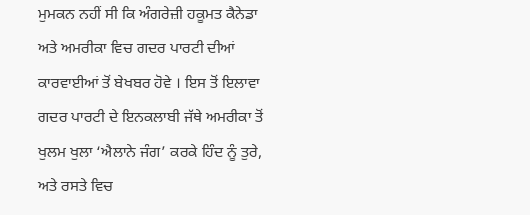ਮੁਮਕਨ ਨਹੀਂ ਸੀ ਕਿ ਅੰਗਰੇਜ਼ੀ ਹਕੂਮਤ ਕੈਨੇਡਾ ਅਤੇ ਅਮਰੀਕਾ ਵਿਚ ਗਦਰ ਪਾਰਟੀ ਦੀਆਂ ਕਾਰਵਾਈਆਂ ਤੋਂ ਬੇਖਬਰ ਹੋਵੇ । ਇਸ ਤੋਂ ਇਲਾਵਾ ਗਦਰ ਪਾਰਟੀ ਦੇ ਇਨਕਲਾਬੀ ਜੱਥੇ ਅਮਰੀਕਾ ਤੋਂ ਖੁਲਮ ਖੁਲਾ ‘ਐਲਾਨੇ ਜੰਗ’ ਕਰਕੇ ਹਿੰਦ ਨੂੰ ਤੁਰੇ, ਅਤੇ ਰਸਤੇ ਵਿਚ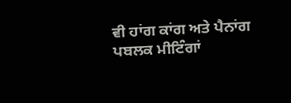ਵੀ ਹਾਂਗ ਕਾਂਗ ਅਤੇ ਪੈਨਾਂਗ ਪਬਲਕ ਮੀਟਿੰਗਾਂ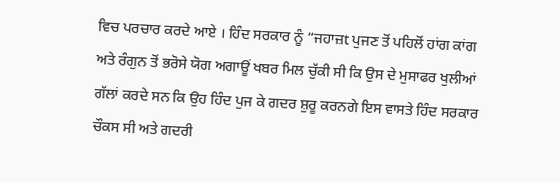ਵਿਚ ਪਰਚਾਰ ਕਰਦੇ ਆਏ । ਹਿੰਦ ਸਰਕਾਰ ਨੂੰ “ਜਹਾਜ਼t ਪੁਜਣ ਤੋਂ ਪਹਿਲੋਂ ਹਾਂਗ ਕਾਂਗ ਅਤੇ ਰੰਗੁਨ ਤੋਂ ਭਰੋਸੇ ਯੋਗ ਅਗਾਊਂ ਖਬਰ ਮਿਲ ਚੁੱਕੀ ਸੀ ਕਿ ਉਸ ਦੇ ਮੁਸਾਫਰ ਖੁਲੀਆਂ ਗੱਲਾਂ ਕਰਦੇ ਸਨ ਕਿ ਉਹ ਹਿੰਦ ਪੁਜ ਕੇ ਗਦਰ ਸ਼ੁਰੂ ਕਰਨਗੇ ਇਸ ਵਾਸਤੇ ਹਿੰਦ ਸਰਕਾਰ ਚੌਕਸ ਸੀ ਅਤੇ ਗਦਰੀ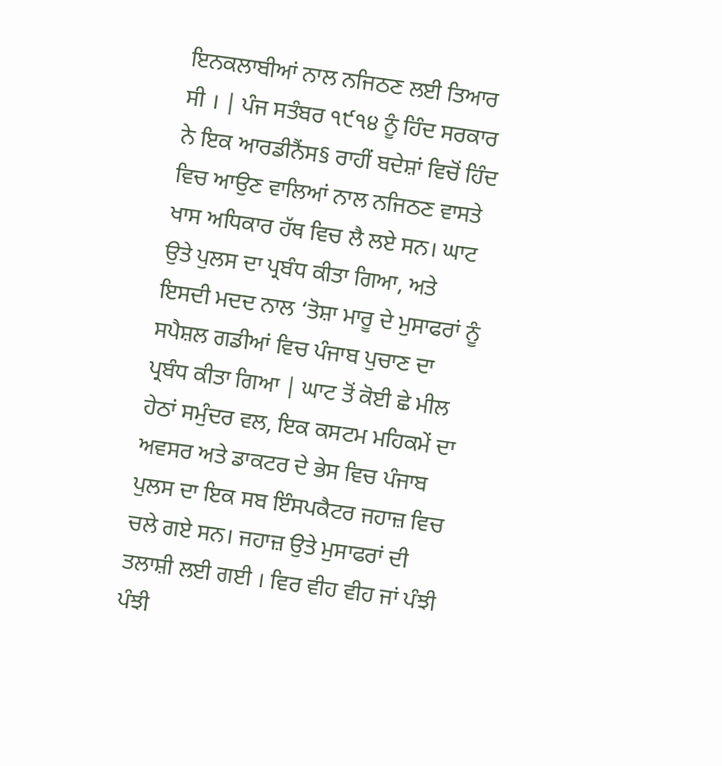ਇਨਕਲਾਬੀਆਂ ਨਾਲ ਨਜਿਠਣ ਲਈ ਤਿਆਰ ਸੀ । | ਪੰਜ ਸਤੰਬਰ ੧੯੧੪ ਨੂੰ ਹਿੰਦ ਸਰਕਾਰ ਨੇ ਇਕ ਆਰਡੀਨੈਂਸ§ ਰਾਹੀਂ ਬਦੇਸ਼ਾਂ ਵਿਚੋਂ ਹਿੰਦ ਵਿਚ ਆਉਣ ਵਾਲਿਆਂ ਨਾਲ ਨਜਿਠਣ ਵਾਸਤੇ ਖਾਸ ਅਧਿਕਾਰ ਹੱਥ ਵਿਚ ਲੈ ਲਏ ਸਨ। ਘਾਟ ਉਤੇ ਪੁਲਸ ਦਾ ਪ੍ਰਬੰਧ ਕੀਤਾ ਗਿਆ, ਅਤੇ ਇਸਦੀ ਮਦਦ ਨਾਲ ‘ਤੋਸ਼ਾ ਮਾਰੂ ਦੇ ਮੁਸਾਫਰਾਂ ਨੂੰ ਸਪੈਸ਼ਲ ਗਡੀਆਂ ਵਿਚ ਪੰਜਾਬ ਪੁਚਾਣ ਦਾ ਪ੍ਰਬੰਧ ਕੀਤਾ ਗਿਆ | ਘਾਟ ਤੋਂ ਕੋਈ ਛੇ ਮੀਲ ਹੇਠਾਂ ਸਮੁੰਦਰ ਵਲ, ਇਕ ਕਸਟਮ ਮਹਿਕਮੇਂ ਦਾ ਅਵਸਰ ਅਤੇ ਡਾਕਟਰ ਦੇ ਭੇਸ ਵਿਚ ਪੰਜਾਬ ਪੁਲਸ ਦਾ ਇਕ ਸਬ ਇੰਸਪਕੈਟਰ ਜਹਾਜ਼ ਵਿਚ ਚਲੇ ਗਏ ਸਨ। ਜਹਾਜ਼ ਉਤੇ ਮੁਸਾਫਰਾਂ ਦੀ ਤਲਾਸ਼ੀ ਲਈ ਗਈ । ਵਿਰ ਵੀਹ ਵੀਹ ਜਾਂ ਪੰਝੀ ਪੰਝੀ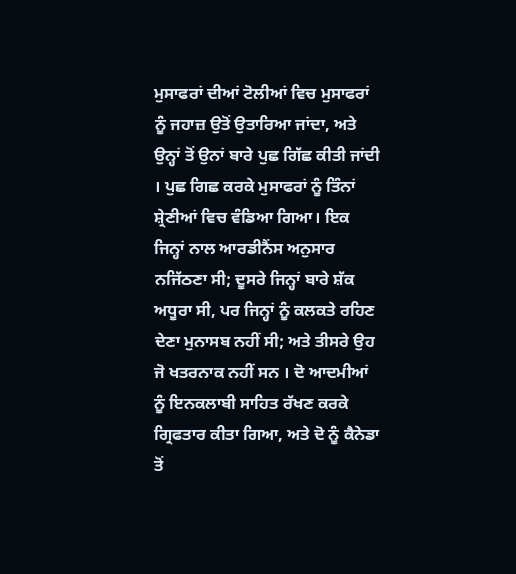ਮੁਸਾਫਰਾਂ ਦੀਆਂ ਟੋਲੀਆਂ ਵਿਚ ਮੁਸਾਫਰਾਂ ਨੂੰ ਜਹਾਜ਼ ਉਤੋਂ ਉਤਾਰਿਆ ਜਾਂਦਾ, ਅਤੇ ਉਨ੍ਹਾਂ ਤੋਂ ਉਨਾਂ ਬਾਰੇ ਪੁਛ ਗਿੱਛ ਕੀਤੀ ਜਾਂਦੀ । ਪੁਛ ਗਿਛ ਕਰਕੇ ਮੁਸਾਫਰਾਂ ਨੂੰ ਤਿੰਨਾਂ ਸ਼੍ਰੇਣੀਆਂ ਵਿਚ ਵੰਡਿਆ ਗਿਆ। ਇਕ ਜਿਨ੍ਹਾਂ ਨਾਲ ਆਰਡੀਨੈਂਸ ਅਨੁਸਾਰ ਨਜਿੱਠਣਾ ਸੀ; ਦੂਸਰੇ ਜਿਨ੍ਹਾਂ ਬਾਰੇ ਸ਼ੱਕ ਅਧੂਰਾ ਸੀ, ਪਰ ਜਿਨ੍ਹਾਂ ਨੂੰ ਕਲਕਤੇ ਰਹਿਣ ਦੇਣਾ ਮੁਨਾਸਬ ਨਹੀਂ ਸੀ; ਅਤੇ ਤੀਸਰੇ ਉਹ ਜੋ ਖਤਰਨਾਕ ਨਹੀਂ ਸਨ । ਦੋ ਆਦਮੀਆਂ ਨੂੰ ਇਨਕਲਾਬੀ ਸਾਹਿਤ ਰੱਖਣ ਕਰਕੇ ਗ੍ਰਿਫਤਾਰ ਕੀਤਾ ਗਿਆ, ਅਤੇ ਦੋ ਨੂੰ ਕੈਨੇਡਾ ਤੋਂ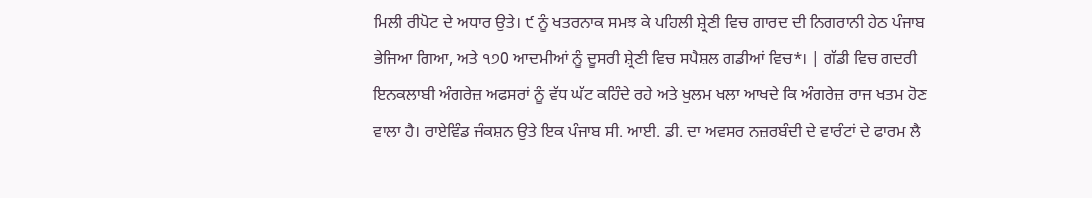ਮਿਲੀ ਰੀਪੋਟ ਦੇ ਅਧਾਰ ਉਤੇ। ੯ ਨੂੰ ਖਤਰਨਾਕ ਸਮਝ ਕੇ ਪਹਿਲੀ ਸ਼੍ਰੇਣੀ ਵਿਚ ਗਾਰਦ ਦੀ ਨਿਗਰਾਨੀ ਹੇਠ ਪੰਜਾਬ ਭੇਜਿਆ ਗਿਆ, ਅਤੇ ੧੭0 ਆਦਮੀਆਂ ਨੂੰ ਦੂਸਰੀ ਸ਼੍ਰੇਣੀ ਵਿਚ ਸਪੈਸ਼ਲ ਗਡੀਆਂ ਵਿਚ*। | ਗੱਡੀ ਵਿਚ ਗਦਰੀ ਇਨਕਲਾਬੀ ਅੰਗਰੇਜ਼ ਅਫਸਰਾਂ ਨੂੰ ਵੱਧ ਘੱਟ ਕਹਿੰਦੇ ਰਹੇ ਅਤੇ ਖੁਲਮ ਖਲਾ ਆਖਦੇ ਕਿ ਅੰਗਰੇਜ਼ ਰਾਜ ਖਤਮ ਹੋਣ ਵਾਲਾ ਹੈ। ਰਾਏਵਿੰਡ ਜੰਕਸ਼ਨ ਉਤੇ ਇਕ ਪੰਜਾਬ ਸੀ. ਆਈ. ਡੀ. ਦਾ ਅਵਸਰ ਨਜ਼ਰਬੰਦੀ ਦੇ ਵਾਰੰਟਾਂ ਦੇ ਫਾਰਮ ਲੈ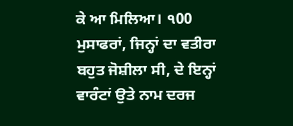ਕੇ ਆ ਮਿਲਿਆ। ੧00 ਮੁਸਾਫਰਾਂ, ਜਿਨ੍ਹਾਂ ਦਾ ਵਤੀਰਾ ਬਹੁਤ ਜੋਸ਼ੀਲਾ ਸੀ, ਦੇ ਇਨ੍ਹਾਂ ਵਾਰੰਟਾਂ ਉਤੇ ਨਾਮ ਦਰਜ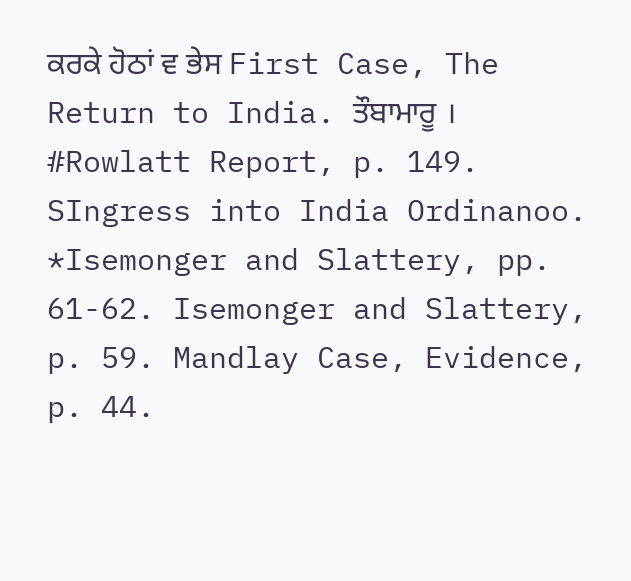ਕਰਕੇ ਹੋਠਾਂ ਵ ਭੇਸ First Case, The Return to India. ਤੌਬਾਮਾਰੂ । #Rowlatt Report, p. 149. SIngress into India Ordinanoo. *Isemonger and Slattery, pp. 61-62. Isemonger and Slattery, p. 59. Mandlay Case, Evidence, p. 44.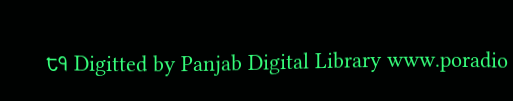੮੧ Digitted by Panjab Digital Library www.poradio